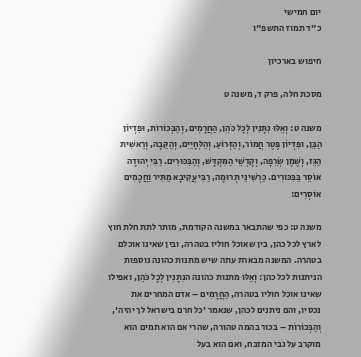יום חמישי
כ"ד תמוז התשפ"ו

חיפוש בארכיון

מסכת חלה, פרק ד, משנה ט

משנה ט: וְאֵלּוּ נִתָּנִין לְכָל כֹּהֵן, הַחֲרָמִים, וְהַבְּכוֹרוֹת, וּפִדְיוֹן הַבֵּן, וּפִדְיוֹן פֶּטֶר חֲמוֹר, וְהַזְּרוֹעַ, וְהַלְּחָיַיִם, וְהַקֵּבָה, וְרֵאשִׁית הַגֵּז, וְשֶׁמֶן שְׂרֵפָה, וְקָדְשֵׁי הַמִּקְדָּשׁ, וְהַבִּכּוּרִים. רַבִּי יְהוּדָה אוֹסֵר בַּבִּכּוּרִים. כַּרְשִׁינֵי תְרוּמָה, רַבִּי עֲקִיבָא מַתִּיר וַחֲכָמִים אוֹסְרִים:

משנה ט: כפי שהתבאר במשנה הקודמת, מותר לתת חלת חוץ לארץ לכל כהן, בין שאוכל חוליו בטהרה, ובין שאינו אוכלם בטהרה. המשנה מבארת עתה שיש מתנות כהונה נוספות הניתנות לכל כהן: וְאֵלּוּ מתנות כהונה הנִתָּנִין לְכָל כֹּהֵן, ואפילו שאינו אוכל חוליו בטהרה, הַחֲרָמִים – אדם המחרים את נכסיו, והם ניתנים לכהן, שנאמר 'כל חרם בישראל לך יהיה', וְהַבְּכוֹרוֹת – בכור בהמה טהורה, שהרי אם הוא תמים הוא מוקרב על גבי המזבח, ואם הוא בעל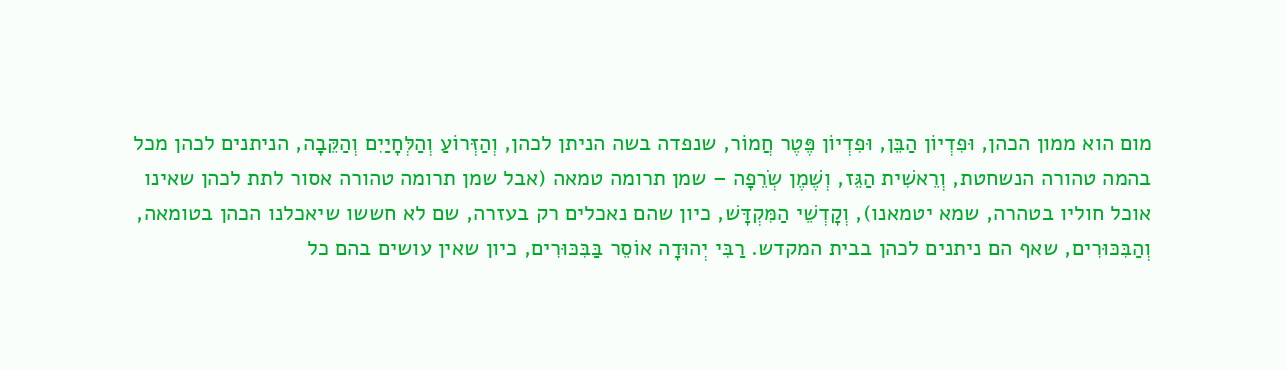מום הוא ממון הכהן, וּפִדְיוֹן הַבֵּן, וּפִדְיוֹן פֶּטֶר חֲמוֹר, שנפדה בשה הניתן לכהן, וְהַזְּרוֹעַ וְהַלְּחָיַיִם וְהַקֵּבָה, הניתנים לכהן מכל בהמה טהורה הנשחטת, וְרֵאשִׁית הַגֵּז, וְשֶׁמֶן שְׂרֵפָה – שמן תרומה טמאה (אבל שמן תרומה טהורה אסור לתת לכהן שאינו אוכל חוליו בטהרה, שמא יטמאנו), וְקָדְשֵׁי הַמִּקְדָּשׁ, כיון שהם נאכלים רק בעזרה, שם לא חששו שיאכלנו הכהן בטומאה, וְהַבִּכּוּרִים, שאף הם ניתנים לכהן בבית המקדש. רַבִּי יְהוּדָה אוֹסֵר בַּבִּכּוּרִים, כיון שאין עושים בהם כל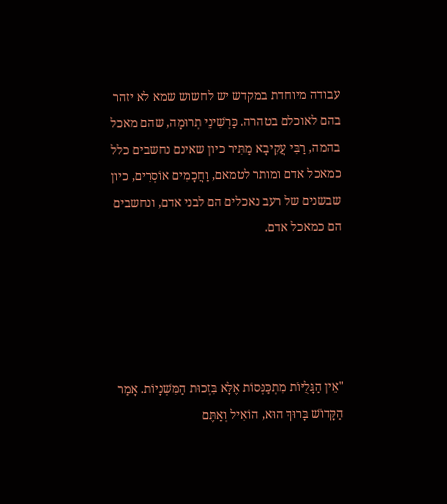עבודה מיוחדת במקדש יש לחשוש שמא לא יזהר בהם לאוכלם בטהרה. כַּרְשִׁינֵי תְרוּמָה, שהם מאכל בהמה, רַבִּי עֲקִיבָא מַתִּיר כיון שאינם נחשבים כלל כמאכל אדם ומותר לטמאם, וַחֲכָמִים אוֹסְרִים, כיון שבשנים של רעב נאכלים הם לבני אדם, ונחשבים הם כמאכל אדם.





"אֵין הַגָּלֻיּוֹת מִתְכַּנְּסוֹת אֶלָּא בִּזְכוּת הַמִּשְׁנָיוֹת. אָמַר הַקָּדוֹשׁ בָּרוּךְ הוּא, הוֹאִיל וְאַתֶּם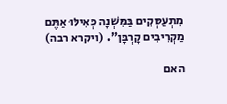מִתְעַסְּקִים בַּמִּשְׁנָה כְּאִילּוּ אַתֶּם מַקְרִיבִים קָרְבָּן". (ויקרא רבה)

האם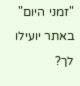"זמני היום" באתר יועילו לך?